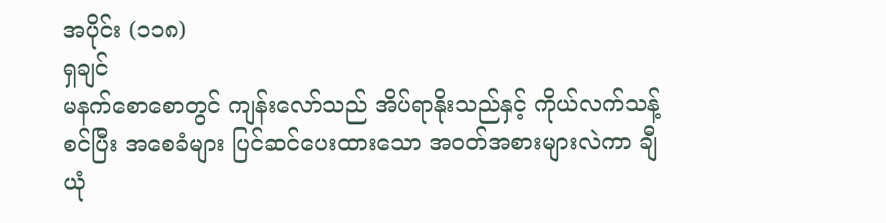အပိုင်း (၁၁၈)
ရှချင်
မနက်စောစောတွင် ကျန်းလော်သည် အိပ်ရာနိုးသည်နှင့် ကိုယ်လက်သန့်စင်ပြီး အစေခံများ ပြင်ဆင်ပေးထားသော အဝတ်အစားများလဲကာ ချီယုံ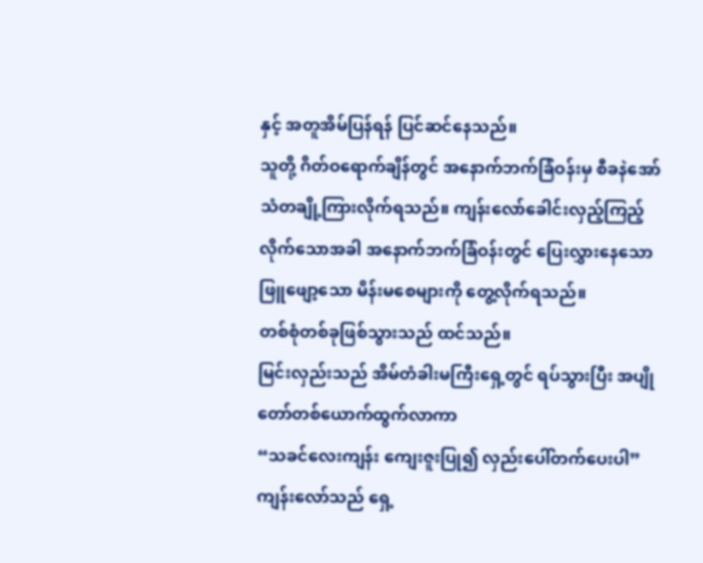နှင့် အတူအိမ်ပြန်ရန် ပြင်ဆင်နေသည်။
သူတို့ ဂိတ်ဝရောက်ချိန်တွင် အနောက်ဘက်ခြံဝန်းမှ စီခနဲအော်သံတချို့ကြားလိုက်ရသည်။ ကျန်းလော်ခေါင်းလှည့်ကြည့်လိုက်သောအခါ အနောက်ဘက်ခြံဝန်းတွင် ပြေးလွှားနေသော ဖြူဖျော့သော မိန်းမစေများကို တွေ့လိုက်ရသည်။
တစ်စုံတစ်ခုဖြစ်သွားသည် ထင်သည်။
မြင်းလှည်းသည် အိမ်တံခါးမကြီးရှေ့တွင် ရပ်သွားပြီး အပျိုတော်တစ်ယောက်ထွက်လာကာ
“သခင်လေးကျန်း ကျေးဇူးပြု၍ လှည်းပေါ်တက်ပေးပါ”
ကျန်းလော်သည် ရှေ့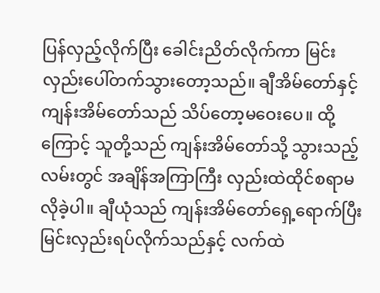ပြန်လှည့်လိုက်ပြီး ခေါင်းညိတ်လိုက်ကာ မြင်းလှည်းပေါ်တက်သွားတော့သည်။ ချီအိမ်တော်နှင့် ကျန်းအိမ်တော်သည် သိပ်တော့မဝေးပေ။ ထို့ကြောင့် သူတို့သည် ကျန်းအိမ်တော်သို့ သွားသည့်လမ်းတွင် အချိန်အကြာကြီး လှည်းထဲထိုင်စရာမလိုခဲ့ပါ။ ချီယုံသည် ကျန်းအိမ်တော်ရှေ့ရောက်ပြီး မြင်းလှည်းရပ်လိုက်သည်နှင့် လက်ထဲ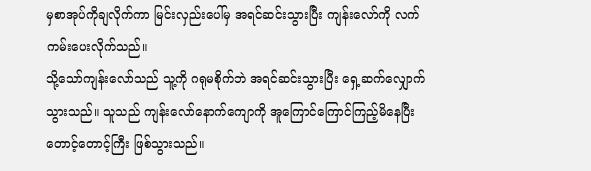မှစာအုပ်ကိုချလိုက်ကာ မြင်းလှည်းပေါ်မှ အရင်ဆင်းသွားပြီး ကျန်းလော်ကို လက်ကမ်းပေးလိုက်သည်။
သို့သော်ကျန်းလော်သည် သူ့ကို ဂရုမစိုက်ဘဲ အရင်ဆင်းသွားပြီး ရှေ့ဆက်လျှောက်သွားသည်။ သူသည် ကျန်းလော်နောက်ကျောကို အူကြောင်ကြောင်ကြည့်မိနေပြီး တောင့်တောင့်ကြီး ဖြစ်သွားသည်။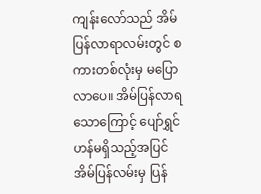ကျန်းလော်သည် အိမ်ပြန်လာရာလမ်းတွင် စကားတစ်လုံးမှ မပြောလာပေ။ အိမ်ပြန်လာရသောကြောင့် ပျော်ရွှင်ဟန်မရှိသည့်အပြင် အိမ်ပြန်လမ်းမှ ပြန်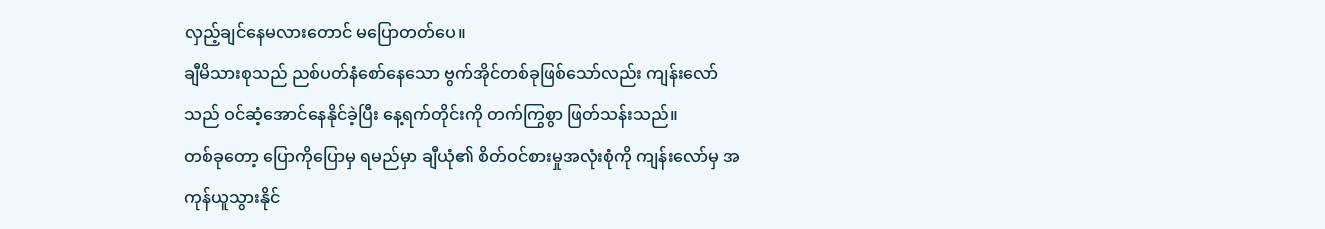လှည့်ချင်နေမလားတောင် မပြောတတ်ပေ။
ချီမိသားစုသည် ညစ်ပတ်နံစော်နေသော ဗွက်အိုင်တစ်ခုဖြစ်သော်လည်း ကျန်းလော်သည် ဝင်ဆံ့အောင်နေနိုင်ခဲ့ပြီး နေ့ရက်တိုင်းကို တက်ကြွစွာ ဖြတ်သန်းသည်။
တစ်ခုတော့ ပြောကိုပြောမှ ရမည်မှာ ချီယုံ၏ စိတ်ဝင်စားမှုအလုံးစုံကို ကျန်းလော်မှ အကုန်ယူသွားနိုင်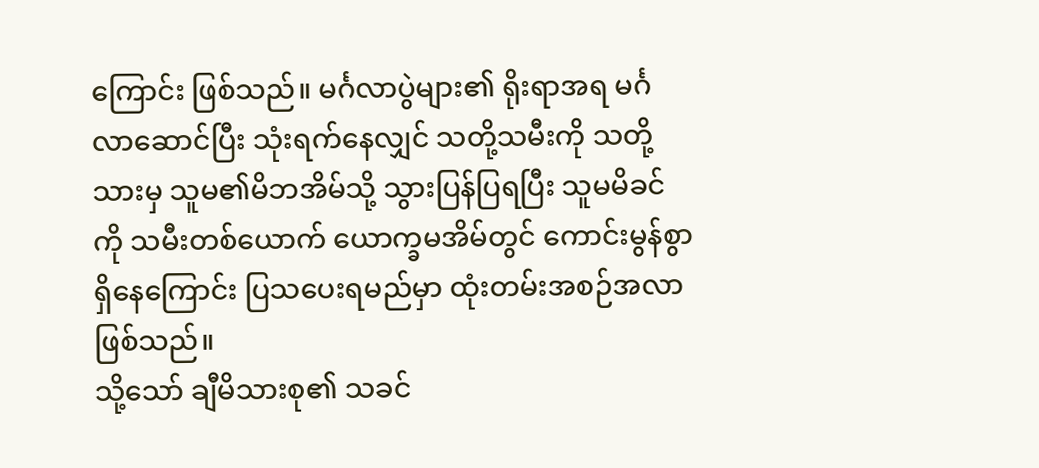ကြောင်း ဖြစ်သည်။ မင်္ဂလာပွဲများ၏ ရိုးရာအရ မင်္ဂလာဆောင်ပြီး သုံးရက်နေလျှင် သတို့သမီးကို သတို့သားမှ သူမ၏မိဘအိမ်သို့ သွားပြန်ပြရပြီး သူမမိခင်ကို သမီးတစ်ယောက် ယောက္ခမအိမ်တွင် ကောင်းမွန်စွာ ရှိနေကြောင်း ပြသပေးရမည်မှာ ထုံးတမ်းအစဉ်အလာဖြစ်သည်။
သို့သော် ချီမိသားစု၏ သခင်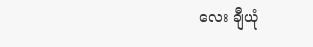လေး ချီယုံ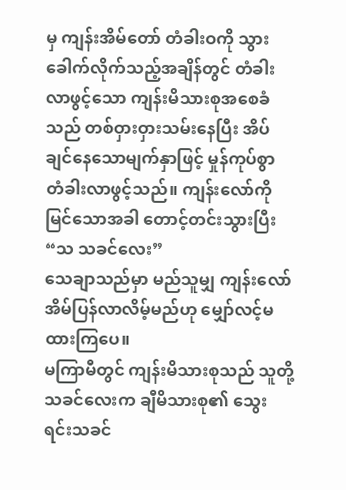မှ ကျန်းအိမ်တော် တံခါးဝကို သွားခေါက်လိုက်သည့်အချိန်တွင် တံခါးလာဖွင့်သော ကျန်းမိသားစုအစေခံသည် တစ်ဝှားဝှားသမ်းနေပြီး အိပ်ချင်နေသောမျက်နှာဖြင့် မှုန်ကုပ်စွာ တံခါးလာဖွင့်သည်။ ကျန်းလော်ကို မြင်သောအခါ တောင့်တင်းသွားပြီး
“သ သခင်လေး”
သေချာသည်မှာ မည်သူမျှ ကျန်းလော်အိမ်ပြန်လာလိမ့်မည်ဟု မျှော်လင့်မထားကြပေ။
မကြာမီတွင် ကျန်းမိသားစုသည် သူတို့သခင်လေးက ချီမိသားစု၏ သွေးရင်းသခင်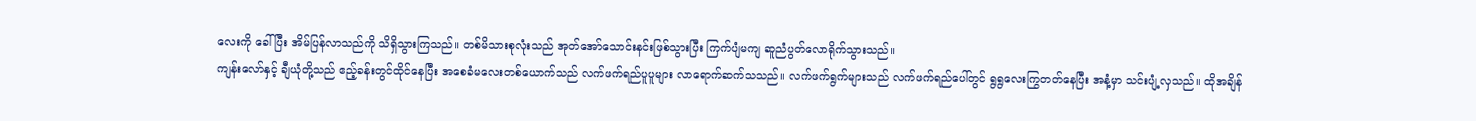လေးကို ခေါ်ပြီး အိမ်ပြန်လာသည်ကို သိရှိသွားကြသည်။ တစ်မိသားစုလုံးသည် အုတ်အော်သောင်းနင်းဖြစ်သွားပြီး ကြက်ပျံမကျ ဆူညံပွတ်လောရိုက်သွားသည်။
ကျန်းလော်နှင့် ချီယုံတို့သည် ဧည့်ခန်းတွင်ထိုင်နေပြီး အစေခံမလေးတစ်ယောက်သည် လက်ဖက်ရည်ပူပူများ လာရောက်ဆက်သသည်။ လက်ဖက်ရွက်များသည် လက်ဖက်ရည်ပေါ်တွင် ရွရွလေးကြွတတ်နေပြီး အနံ့မှာ သင်းပျံ့လှသည်။ ထိုအချိန်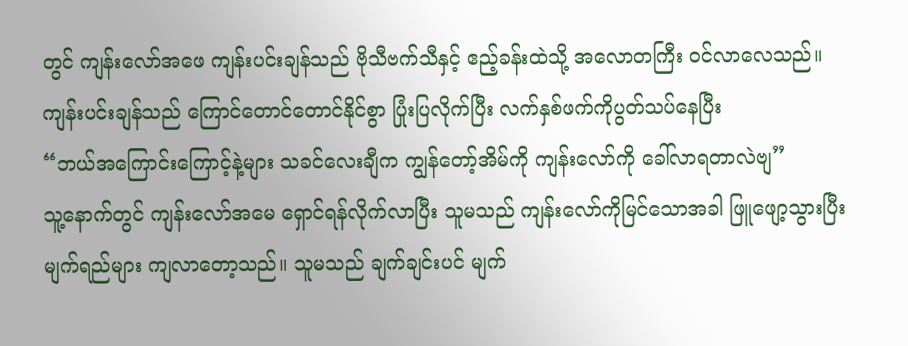တွင် ကျန်းလော်အဖေ ကျန်းပင်းချန်သည် ဗိုသီဗက်သီနှင့် ဧည့်ခန်းထဲသို့ အလောတကြီး ဝင်လာလေသည်။
ကျန်းပင်းချန်သည် ကြောင်တောင်တောင်နိုင်စွာ ပြုံးပြလိုက်ပြီး လက်နှစ်ဖက်ကိုပွတ်သပ်နေပြီး
“ဘယ်အကြောင်းကြောင့်နဲ့များ သခင်လေးချီက ကျွန်တော့်အိမ်ကို ကျန်းလော်ကို ခေါ်လာရတာလဲဗျ”
သူ့နောက်တွင် ကျန်းလော်အမေ ရှောင်ရန်လိုက်လာပြီး သူမသည် ကျန်းလော်ကိုမြင်သောအခါ ဖြူဖျော့သွားပြီး မျက်ရည်များ ကျလာတော့သည်။ သူမသည် ချက်ချင်းပင် မျက်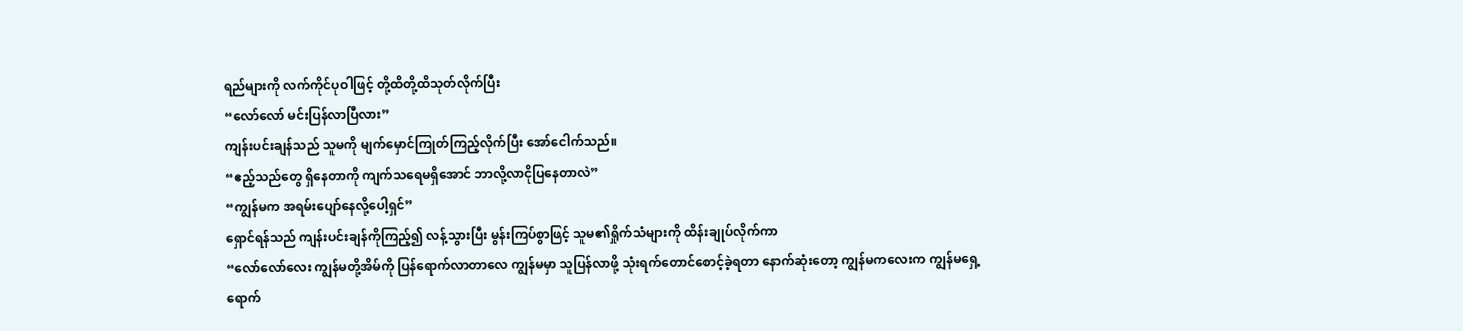ရည်များကို လက်ကိုင်ပုဝါဖြင့် တို့ထိတို့ထိသုတ်လိုက်ပြီး
“လော်လော် မင်းပြန်လာပြီလား”
ကျန်းပင်းချန်သည် သူမကို မျက်မှောင်ကြုတ်ကြည့်လိုက်ပြီး အော်ငေါက်သည်။
“ဧည့်သည်တွေ ရှိနေတာကို ကျက်သရေမရှိအောင် ဘာလို့လာငိုပြနေတာလဲ”
“ကျွန်မက အရမ်းပျော်နေလို့ပေါ့ရှင်”
ရှောင်ရန်သည် ကျန်းပင်းချန်ကိုကြည့်၍ လန့်သွားပြီး မွန်းကြပ်စွာဖြင့် သူမ၏ရှိုက်သံများကို ထိန်းချုပ်လိုက်ကာ
“လော်လော်လေး ကျွန်မတို့အိမ်ကို ပြန်ရောက်လာတာလေ ကျွန်မမှာ သူပြန်လာဖို့ သုံးရက်တောင်စောင့်ခဲ့ရတာ နောက်ဆုံးတော့ ကျွန်မကလေးက ကျွန်မရှေ့ရောက်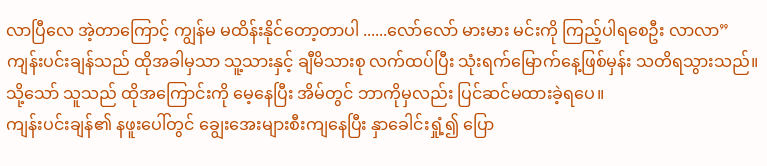လာပြီလေ အဲ့တာကြောင့် ကျွန်မ မထိန်းနိုင်တော့တာပါ ......လော်လော် မားမား မင်းကို ကြည့်ပါရစေဦး လာလာ”
ကျန်းပင်းချန်သည် ထိုအခါမှသာ သူ့သားနှင့် ချီမိသားစု လက်ထပ်ပြီး သုံးရက်မြောက်နေ့ဖြစ်မှန်း သတိရသွားသည်။ သို့သော် သူသည် ထိုအကြောင်းကို မေ့နေပြီး အိမ်တွင် ဘာကိုမှလည်း ပြင်ဆင်မထားခဲ့ရပေ။
ကျန်းပင်းချန်၏ နဖူးပေါ်တွင် ချွေးအေးများစီးကျနေပြီး နှာခေါင်းရှုံ့၍ ပြော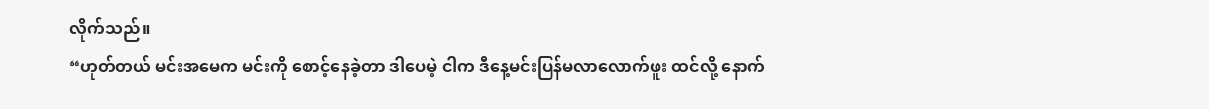လိုက်သည်။
“ဟုတ်တယ် မင်းအမေက မင်းကို စောင့်နေခဲ့တာ ဒါပေမဲ့ ငါက ဒီနေ့မင်းပြန်မလာလောက်ဖူး ထင်လို့ နောက်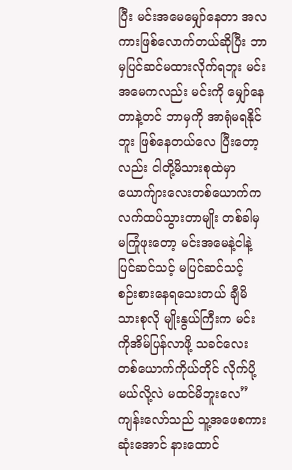ပြီး မင်းအမေမျှော်နေတာ အလကားဖြစ်လောက်တယ်ဆိုပြီး ဘာမှပြင်ဆင်မထားလိုက်ရဘူး မင်းအမေကလည်း မင်းကို မျှော်နေတာနဲ့တင် ဘာမှကို အာရုံမရနိုင်ဘူး ဖြစ်နေတယ်လေ ပြီးတော့လည်း ငါတို့မိသားစုထဲမှာ ယောက်ျားလေးတစ်ယောက်က လက်ထပ်သွားတာမျိုး တစ်ခါမှ မကြုံဖုးတော့ မင်းအမေနဲ့ငါနဲ့ ပြင်ဆင်သင့် မပြင်ဆင်သင့် စဉ်းစားနေရသေးတယ် ချီမိသားစုလို မျိုးနွယ်ကြီးက မင်းကိုအိမ်ပြန်လာဖို့ သခင်လေးတစ်ယောက်ကိုယ်တိုင် လိုက်ပို့မယ်လို့လဲ မထင်မိဘူးလေ”
ကျန်းလော်သည် သူ့အဖေစကားဆုံးအောင် နားထောင်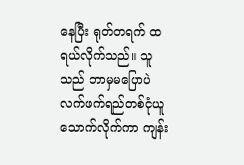နေပြီး ရုတ်တရက် ထရယ်လိုက်သည်။ သူသည် ဘာမှမပြောပဲ လက်ဖက်ရည်တစ်ငုံယူသောက်လိုက်ကာ ကျန်း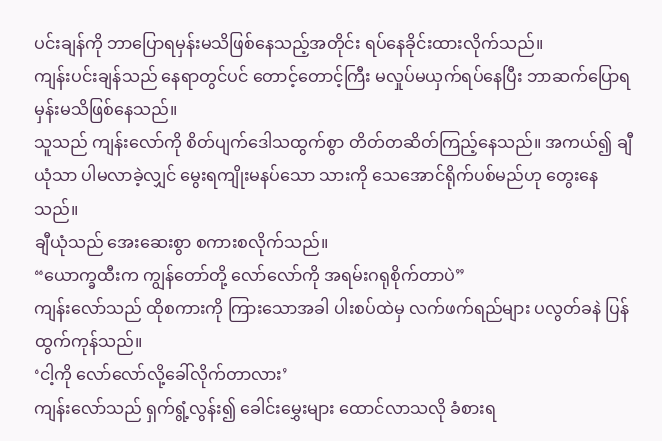ပင်းချန်ကို ဘာပြောရမှန်းမသိဖြစ်နေသည့်အတိုင်း ရပ်နေခိုင်းထားလိုက်သည်။
ကျန်းပင်းချန်သည် နေရာတွင်ပင် တောင့်တောင့်ကြီး မလှုပ်မယှက်ရပ်နေပြီး ဘာဆက်ပြောရမှန်းမသိဖြစ်နေသည်။
သူသည် ကျန်းလော်ကို စိတ်ပျက်ဒေါသထွက်စွာ တိတ်တဆိတ်ကြည့်နေသည်။ အကယ်၍ ချီယုံသာ ပါမလာခဲ့လျှင် မွေးရကျိုးမနပ်သော သားကို သေအောင်ရိုက်ပစ်မည်ဟု တွေးနေသည်။
ချီယုံသည် အေးဆေးစွာ စကားစလိုက်သည်။
“ယောက္ခထီးက ကျွန်တော်တို့ လော်လော်ကို အရမ်းဂရုစိုက်တာပဲ”
ကျန်းလော်သည် ထိုစကားကို ကြားသောအခါ ပါးစပ်ထဲမှ လက်ဖက်ရည်များ ပလွတ်ခနဲ ပြန်ထွက်ကုန်သည်။
‘ငါ့ကို လော်လော်လို့ခေါ်လိုက်တာလား’
ကျန်းလော်သည် ရှက်ရွံ့လွန်း၍ ခေါင်းမွှေးများ ထောင်လာသလို ခံစားရ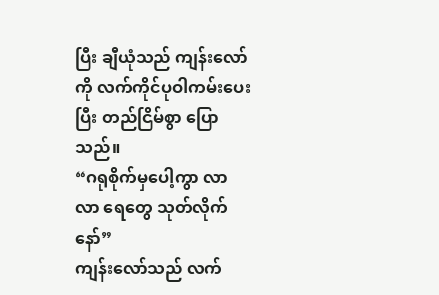ပြီး ချီယုံသည် ကျန်းလော်ကို လက်ကိုင်ပုဝါကမ်းပေးပြီး တည်ငြိမ်စွာ ပြောသည်။
“ဂရုစိုက်မှပေါ့ကွာ လာ လာ ရေတွေ သုတ်လိုက်နော်”
ကျန်းလော်သည် လက်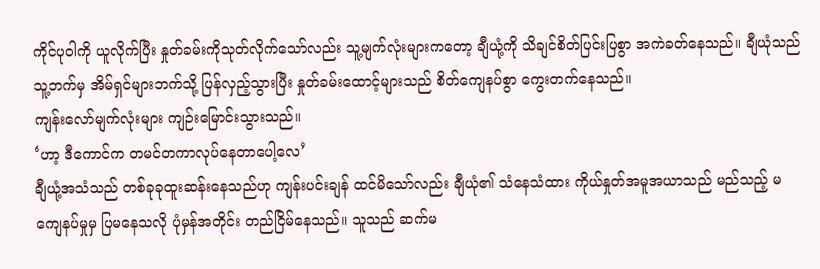ကိုင်ပုဝါကို ယူလိုက်ပြီး နှုတ်ခမ်းကိုသုတ်လိုက်သော်လည်း သူ့မျက်လုံးများကတော့ ချီယုံ့ကို သိချင်စိတ်ပြင်းပြစွာ အကဲခတ်နေသည်။ ချီယုံသည် သူ့ဘက်မှ အိမ်ရှင်များဘက်သို့ ပြန်လှည့်သွားပြီး နှုတ်ခမ်းထောင့်များသည် စိတ်ကျေနပ်စွာ ကွေးတက်နေသည်။
ကျန်းလော်မျက်လုံးများ ကျဉ်းမြောင်းသွားသည်။
‘ဟာ့ ဒီကောင်က တမင်တကာလုပ်နေတာပေါ့လေ’
ချီယုံ့အသံသည် တစ်ခုခုထူးဆန်းနေသည်ဟု ကျန်းပင်းချန် ထင်မိသော်လည်း ချီယုံ၏ သံနေသံထား ကိုယ်နှုတ်အမူအယာသည် မည်သည့် မကျေနပ်မှုမှ ပြမနေသလို ပုံမှန်အတိုင်း တည်ငြိမ်နေသည်။ သူသည် ဆက်မ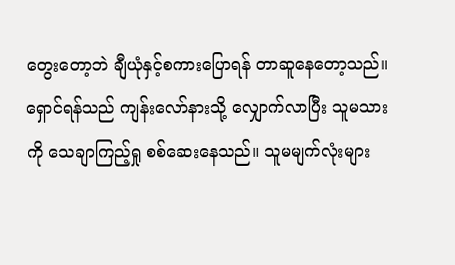တွေးတော့ဘဲ ချီယုံနှင့်စကားပြောရန် တာဆူနေတော့သည်။
ရှောင်ရန်သည် ကျန်းလော်နားသို့ လျှောက်လာပြီး သူမသားကို သေချာကြည့်ရှု စစ်ဆေးနေသည်။ သူမမျက်လုံးများ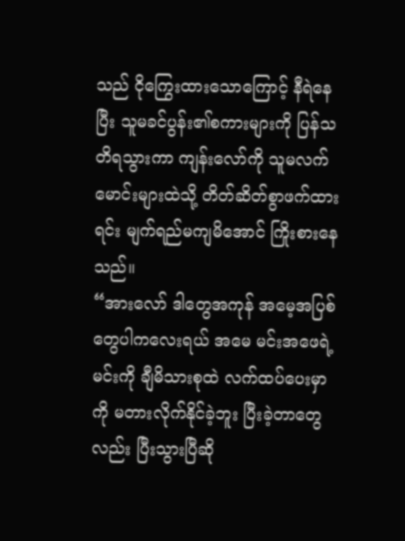သည် ငိုကြွေးထားသောကြောင့် နီရဲနေပြီး သူမခင်ပွန်း၏စကားများကို ပြန်သတိရသွားကာ ကျန်းလော်ကို သူမလက်မောင်းများထဲသို့ တိတ်ဆိတ်စွာဖက်ထားရင်း မျက်ရည်မကျမိအောင် ကြိုးစားနေသည်။
“အားလော် ဒါတွေအကုန် အမေ့အပြစ်တွေပါကလေးရယ် အမေ မင်းအဖေရဲ့ မင်းကို ချီမိသားစုထဲ လက်ထပ်ပေးမှာကို မတားလိုက်နိုင်ခဲ့ဘူး ပြီးခဲ့တာတွေလည်း ပြီးသွားပြီဆို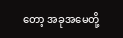တော့ အခုအမေတို့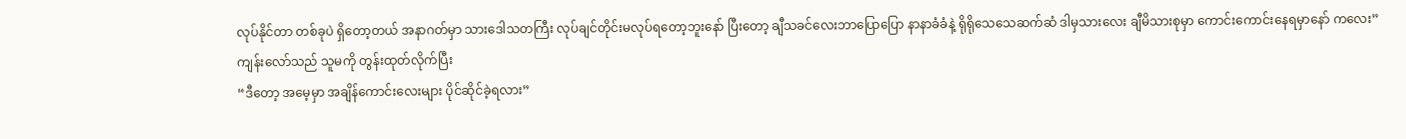လုပ်နိုင်တာ တစ်ခုပဲ ရှိတော့တယ် အနာဂတ်မှာ သားဒေါသတကြီး လုပ်ချင်တိုင်းမလုပ်ရတော့ဘူးနော် ပြီးတော့ ချီသခင်လေးဘာပြောပြော နာနာခံခံနဲ့ ရိုရိုသေသေဆက်ဆံ ဒါမှသားလေး ချီမိသားစုမှာ ကောင်းကောင်းနေရမှာနော် ကလေး”
ကျန်းလော်သည် သူမကို တွန်းထုတ်လိုက်ပြီး
“ဒီတော့ အမေ့မှာ အချိန်ကောင်းလေးများ ပိုင်ဆိုင်ခဲ့ရလား”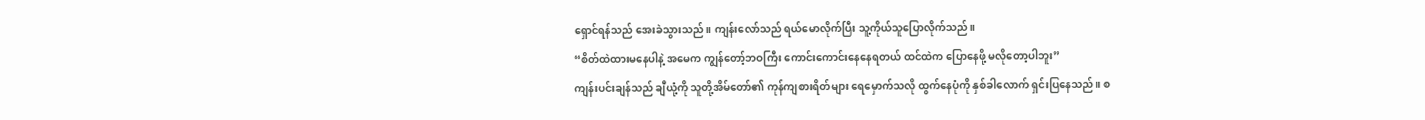ရှောင်ရန်သည် အေးခဲသွားသည်။ ကျန်းလော်သည် ရယ်မောလိုက်ပြီး သူ့ကိုယ်သူပြောလိုက်သည်။
“စိတ်ထဲထားမနေပါနဲ့ အမေက ကျွန်တော့်ဘဝကြီး ကောင်းကောင်းနေနေရတယ် ထင်ထဲက ပြောနေဖို့ မလိုတော့ပါဘူး”
ကျန်းပင်းချန်သည် ချီယုံ့ကို သူတို့အိမ်တော်၏ ကုန်ကျစားရိတ်များ ရေမှောက်သလို ထွက်နေပုံကို နှစ်ခါလောက် ရှင်းပြနေသည်။ စ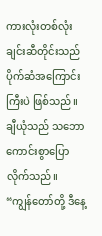ကားလုံးတစ်လုံးချင်းဆီတိုင်းသည် ပိုက်ဆံအကြောင်းကြီးပဲ ဖြစ်သည်။
ချီယုံသည် သဘောကောင်းစွာပြောလိုက်သည်။
“ကျွန်တော်တို့ ဒီနေ့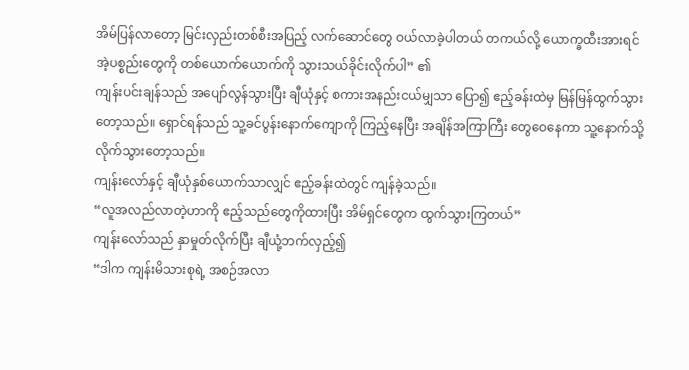အိမ်ပြန်လာတော့ မြင်းလှည်းတစ်စီးအပြည့် လက်ဆောင်တွေ ဝယ်လာခဲ့ပါတယ် တကယ်လို့ ယောက္ခထီးအားရင် အဲ့ပစ္စည်းတွေကို တစ်ယောက်ယောက်ကို သွားသယ်ခိုင်းလိုက်ပါ” ၏
ကျန်းပင်းချန်သည် အပျော်လွန်သွားပြီး ချီယုံနှင့် စကားအနည်းငယ်မျှသာ ပြော၍ ဧည့်ခန်းထဲမှ မြန်မြန်ထွက်သွားတော့သည်။ ရှောင်ရန်သည် သူ့ခင်ပွန်းနောက်ကျောကို ကြည့်နေပြီး အချိန်အကြာကြီး တွေဝေနေကာ သူ့နောက်သို့ လိုက်သွားတော့သည်။
ကျန်းလော်နှင့် ချီယုံနှစ်ယောက်သာလျှင် ဧည့်ခန်းထဲတွင် ကျန်ခဲ့သည်။
“လူအလည်လာတဲ့ဟာကို ဧည့်သည်တွေကိုထားပြီး အိမ်ရှင်တွေက ထွက်သွားကြတယ်”
ကျန်းလော်သည် နှာမှုတ်လိုက်ပြီး ချီယုံ့ဘက်လှည့်၍
“ဒါက ကျန်းမိသားစုရဲ့ အစဉ်အလာ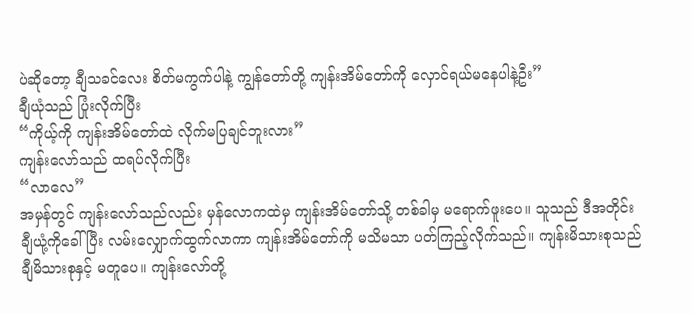ပဲဆိုတော့ ချီသခင်လေး စိတ်မကွက်ပါနဲ့ ကျွန်တော်တို့ ကျန်းအိမ်တော်ကို လှောင်ရယ်မနေပါနဲ့ဦး”
ချီယုံသည် ပြုံးလိုက်ပြီး
“ကိုယ့်ကို ကျန်းအိမ်တော်ထဲ လိုက်မပြချင်ဘူးလား”
ကျန်းလော်သည် ထရပ်လိုက်ပြီး
“လာလေ”
အမှန်တွင် ကျန်းလော်သည်လည်း မှန်လောကထဲမှ ကျန်းအိမ်တော်သို့ တစ်ခါမှ မရောက်ဖူးပေ။ သူသည် ဒီအတိုင်း ချီယုံ့ကိုခေါ်ပြီး လမ်းလျှောက်ထွက်လာကာ ကျန်းအိမ်တော်ကို မသိမသာ ပတ်ကြည့်လိုက်သည်။ ကျန်းမိသားစုသည် ချီမိသားစုနှင့် မတူပေ။ ကျန်းလော်တို့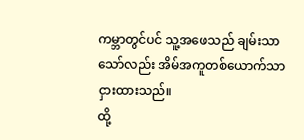ကမ္ဘာတွင်ပင် သူ့အဖေသည် ချမ်းသာသော်လည်း အိမ်အကူတစ်ယောက်သာ ငှားထားသည်။
ထို့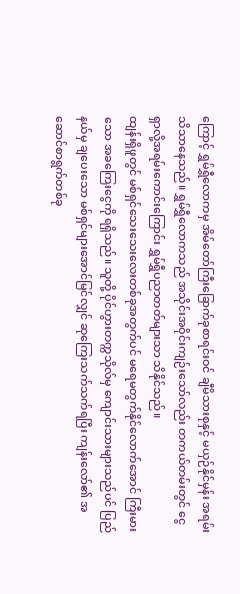ကြောင့် ရွှမ်ရွှီလောကမှ အိမ်တော်ကြီးခြောက်ခုစာရင်းဝင် ချီမိသားစုနှင့် မယှဉ်နိုင်မှန်း အရမ်းသိသာနေသည်။ ရွှမ်ရွှီလောကသည် အသိုင်းအဝိုင်းကျဉ်းသော်လည်း တကယ်တမ်းတွင် ငွေရှာလို့အရမ်းကောင်းကြောင်း ရွှမ်ရွှီပညာတတ်များသာ သိနိုင်သည်။
ထျန်းရှိဖူတွင် မစ်ရှင်သေးသေးလေးတစ်ခုအတွက်ပင် မရေမတွက်နိုင်လောက်အောင် ကြီးမားသော အခကြေးငွေကို ရရှိသည်။ သူတို့ ပိုင်ဟွားတက္ကသိုလ်မှ ကျောင်းသားများသည်ပင် ပြည်နယ်မှ ချပေးသော မစ်ရှင်များအောင်မြင်လျှင် ဆုကြေးသက်သက်ရပြီး ကျန်းလော်၏ အဆောင်စာရွက်တစ်ခု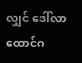လျှင် ဒေါ်လာထောင်ဂ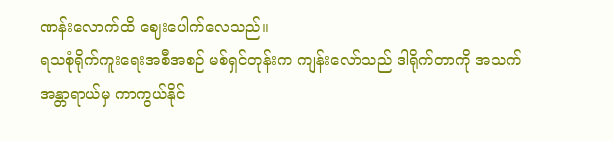ဏန်းလောက်ထိ ဈေးပေါက်လေသည်။
ရသစုံရိုက်ကူးရေးအစီအစဉ် မစ်ရှင်တုန်းက ကျန်းလော်သည် ဒါရိုက်တာကို အသက်အန္တာရာယ်မှ ကာကွယ်နိုင်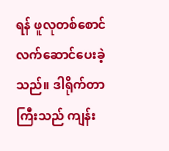ရန် ဖူလုတစ်စောင် လက်ဆောင်ပေးခဲ့သည်။ ဒါရိုက်တာကြီးသည် ကျန်း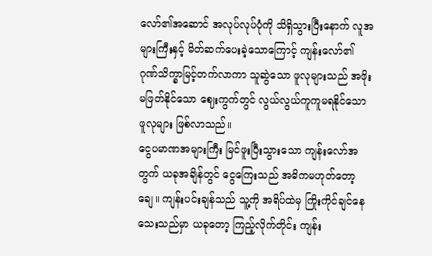လော်၏အဆောင် အလုပ်လုပ်ပုံကို သိရှိသွားပြီးနောက် လူအများကြီးနှင့် မိတ်ဆက်ပေးခဲ့သောကြောင့် ကျန်းလော်၏ ဂုဏ်သိက္ခာမြင့်တက်လာကာ သူဆွဲသော ဖူလုများသည် အဖိုးမဖြတ်နိုင်သော ဈေးကွက်တွင် လွယ်လွယ်ကူကူမရနိုင်သော ဖူလုများ ဖြစ်လာသည်။
ငွေပမာဏအများကြီး မြင်ဖူးပြီးသွားသော ကျန်းလော်အတွက် ယခုအချိန်တွင် ငွေကြေးသည် အဓိကမဟုတ်တော့ချေ။ ကျန်းပင်းချန်သည် သူ့ကို အရိပ်ထဲမှ ကြိုးကိုင်ချင်နေသေးသည်မှာ ယခုတော့ ကြည့်လိုက်တိုင်း ကျန်း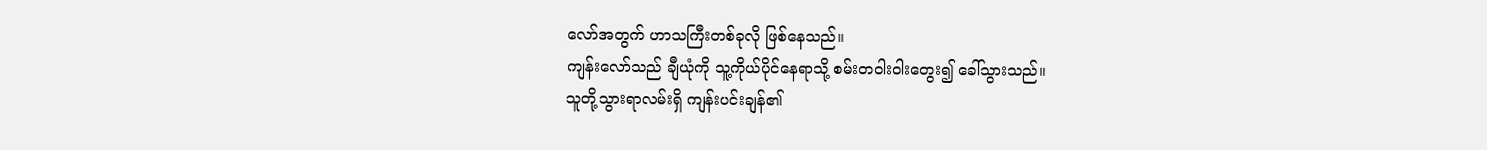လော်အတွက် ဟာသကြီးတစ်ခုလို ဖြစ်နေသည်။
ကျန်းလော်သည် ချီယုံကို သူ့ကိုယ်ပိုင်နေရာသို့ စမ်းတဝါးဝါးတွေး၍ ခေါ်သွားသည်။
သူတို့သွားရာလမ်းရှိ ကျန်းပင်းချန်၏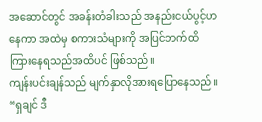အဆောင်တွင် အခန်းတံခါးသည် အနည်းငယ်ပွင့်ဟနေကာ အထဲမှ စကားသံများကို အပြင်ဘက်ထိ ကြားနေရသည်အထိပင် ဖြစ်သည်။
ကျန်းပင်းချန်သည် မျက်နှာလိုအားရပြောနေသည်။
“ရှချင် ဒီ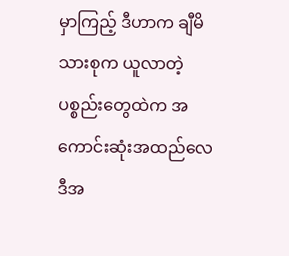မှာကြည့် ဒီဟာက ချီမိသားစုက ယူလာတဲ့ပစ္စည်းတွေထဲက အကောင်းဆုံးအထည်လေ ဒီအ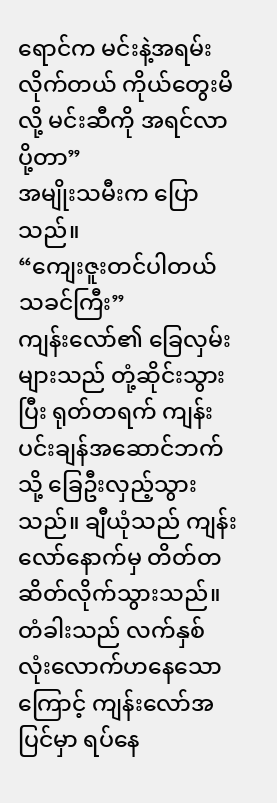ရောင်က မင်းနဲ့အရမ်းလိုက်တယ် ကိုယ်တွေးမိလို့ မင်းဆီကို အရင်လာပို့တာ”
အမျိုးသမီးက ပြောသည်။
“ကျေးဇူးတင်ပါတယ် သခင်ကြီး”
ကျန်းလော်၏ ခြေလှမ်းများသည် တုံ့ဆိုင်းသွားပြီး ရုတ်တရက် ကျန်းပင်းချန်အဆောင်ဘက်သို့ ခြေဦးလှည့်သွားသည်။ ချီယုံသည် ကျန်းလော်နောက်မှ တိတ်တဆိတ်လိုက်သွားသည်။
တံခါးသည် လက်နှစ်လုံးလောက်ဟနေသောကြောင့် ကျန်းလော်အပြင်မှာ ရပ်နေ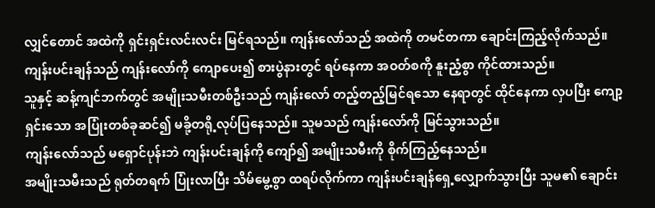လျှင်တောင် အထဲကို ရှင်းရှင်းလင်းလင်း မြင်ရသည်။ ကျန်းလော်သည် အထဲကို တမင်တကာ ချောင်းကြည့်လိုက်သည်။ ကျန်းပင်းချန်သည် ကျန်းလော်ကို ကျောပေး၍ စားပွဲနားတွင် ရပ်နေကာ အဝတ်စကို နူးညံ့စွာ ကိုင်ထားသည်။
သူနှင့် ဆန့်ကျင်ဘက်တွင် အမျိုးသမီးတစ်ဦးသည် ကျန်းလော် တည့်တည့်မြင်ရသော နေရာတွင် ထိုင်နေကာ လှပပြီး ကျော့ရှင်းသော အပြုံးတစ်ခုဆင်၍ မခို့တရို့လုပ်ပြနေသည်။ သူမသည် ကျန်းလော်ကို မြင်သွားသည်။
ကျန်းလော်သည် မရှောင်ပုန်းဘဲ ကျန်းပင်းချန်ကို ကျော်၍ အမျိုးသမီးကို စိုက်ကြည့်နေသည်။
အမျိုးသမီးသည် ရုတ်တရက် ပြုံးလာပြီး သိမ်မွေ့စွာ ထရပ်လိုက်ကာ ကျန်းပင်းချန်ရှေ့လျှောက်သွားပြီး သူမ၏ ချောင်း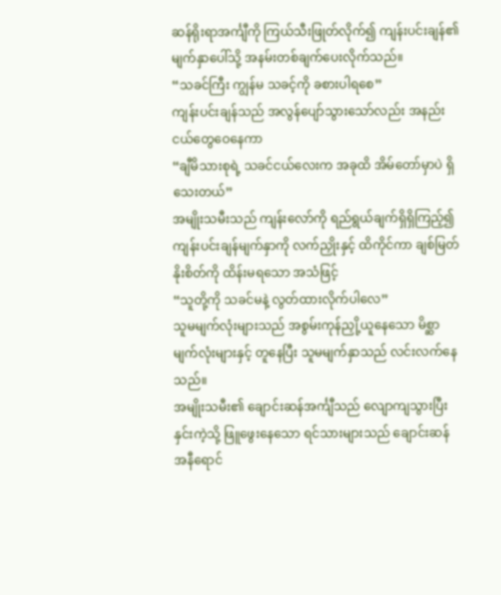ဆန်ရိုးရာအင်္ကျီကို ကြယ်သီးဖြုတ်လိုက်၍ ကျန်းပင်းချန်၏ မျက်နှာပေါ်သို့ အနမ်းတစ်ချက်ပေးလိုက်သည်။
“သခင်ကြီး ကျွန်မ သခင့်ကို ခစားပါရစေ”
ကျန်းပင်းချန်သည် အလွန်ပျော်သွားသော်လည်း အနည်းငယ်တွေဝေနေကာ
“ချီမိသားစုရဲ့ သခင်ငယ်လေးက အခုထိ အိမ်တော်မှာပဲ ရှိသေးတယ်”
အမျိုးသမီးသည် ကျန်းလော်ကို ရည်ရွယ်ချက်ရှိရှိကြည့်၍ ကျန်းပင်းချန်မျက်နှာကို လက်ညှိုးနှင့် ထိကိုင်ကာ ချစ်မြတ်နိုးစိတ်ကို ထိန်းမရသော အသံဖြင့်
“သူတို့ကို သခင်မနဲ့ လွတ်ထားလိုက်ပါလေ”
သူမမျက်လုံးများသည် အစွမ်းကုန်ညှို့ယူနေသော မိစ္ဆာမျက်လုံးများနှင့် တူနေပြီး သူမမျက်နှာသည် လင်းလက်နေသည်။
အမျိုးသမီး၏ ချောင်းဆန်အင်္ကျီသည် လျောကျသွားပြီး နှင်းကဲ့သို့ ဖြူဖွေးနေသော ရင်သားများသည် ချောင်းဆန် အနီရောင်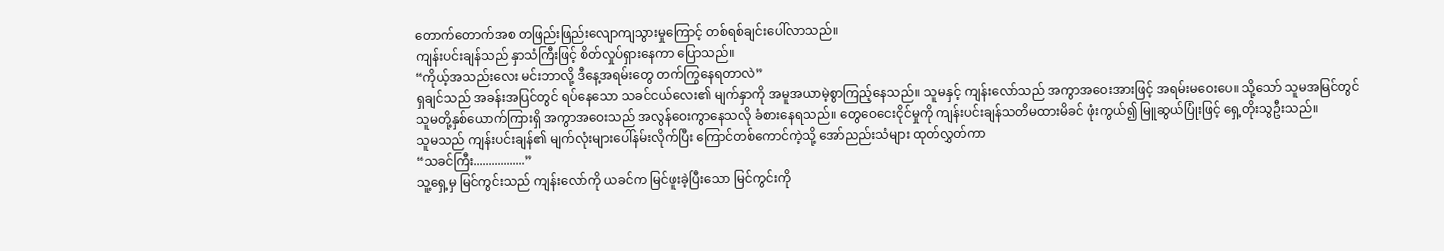တောက်တောက်အစ တဖြည်းဖြည်းလျောကျသွားမှုကြောင့် တစ်ရစ်ချင်းပေါ်လာသည်။
ကျန်းပင်းချန်သည် နှာသံကြီးဖြင့် စိတ်လှုပ်ရှားနေကာ ပြောသည်။
“ကိုယ့်အသည်းလေး မင်းဘာလို့ ဒီနေ့အရမ်းတွေ တက်ကြွနေရတာလဲ”
ရှချင်သည် အခန်းအပြင်တွင် ရပ်နေသော သခင်ငယ်လေး၏ မျက်နှာကို အမူအယာမဲ့စွာကြည့်နေသည်။ သူမနှင့် ကျန်းလော်သည် အကွာအဝေးအားဖြင့် အရမ်းမဝေးပေ။ သို့သော် သူမအမြင်တွင် သူမတို့နှစ်ယောက်ကြားရှိ အကွာအဝေးသည် အလွန်ဝေးကွာနေသလို ခံစားနေရသည်။ တွေဝေငေးငိုင်မှုကို ကျန်းပင်းချန်သတိမထားမိခင် ဖုံးကွယ်၍ မြူဆွယ်ပြုံးဖြင့် ရှေ့တိုးသွဦးသည်။
သူမသည် ကျန်းပင်းချန်၏ မျက်လုံးများပေါ်နမ်းလိုက်ပြီး ကြောင်တစ်ကောင်ကဲ့သို့ အော်ညည်းသံများ ထုတ်လွှတ်ကာ
“သခင်ကြီး.................”
သူ့ရှေ့မှ မြင်ကွင်းသည် ကျန်းလော်ကို ယခင်က မြင်ဖူးခဲ့ပြီးသော မြင်ကွင်းကို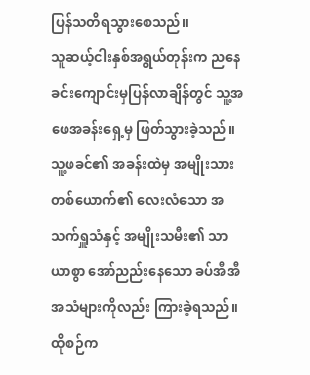ပြန်သတိရသွားစေသည်။
သူဆယ့်ငါးနှစ်အရွယ်တုန်းက ညနေခင်းကျောင်းမှပြန်လာချိန်တွင် သူ့အဖေအခန်းရှေ့မှ ဖြတ်သွားခဲ့သည်။ သူ့ဖခင်၏ အခန်းထဲမှ အမျိုးသားတစ်ယောက်၏ လေးလံသော အသက်ရှူသံနှင့် အမျိုးသမီး၏ သာယာစွာ အော်ညည်းနေသော ခပ်အီအီအသံများကိုလည်း ကြားခဲ့ရသည်။
ထိုစဉ်က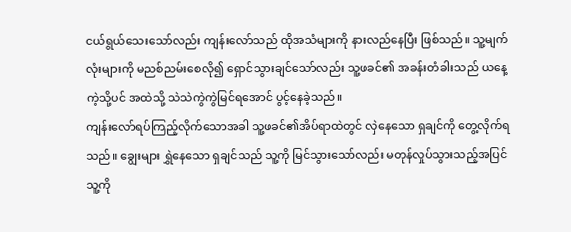ငယ်ရွယ်သေးသော်လည်း ကျန်းလော်သည် ထိုအသံများကို နားလည်နေပြီး ဖြစ်သည်။ သူ့မျက်လုံးများကို မညစ်ညမ်းစေလို၍ ရှောင်သွားချင်သော်လည်း သူ့ဖခင်၏ အခန်းတံခါးသည် ယနေ့ကဲ့သို့ပင် အထဲသို့ သဲသဲကွဲကွဲမြင်ရအောင် ပွင့်နေခဲ့သည်။
ကျန်းလော်ရပ်ကြည့်လိုက်သောအခါ သူ့ဖခင်၏အိပ်ရာထဲတွင် လှဲနေသော ရှချင်ကို တွေ့လိုက်ရသည်။ ချွေးများ ရွှဲနေသော ရှချင်သည် သူ့ကို မြင်သွားသော်လည်း မတုန်လှုပ်သွားသည့်အပြင် သူ့ကို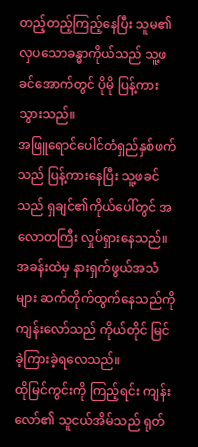တည့်တည့်ကြည့်နေပြီး သူမ၏ လှပသောခန္ဓာကိုယ်သည် သူ့ဖခင်အောက်တွင် ပိုမို ပြန့်ကားသွားသည်။
အဖြူရောင်ပေါင်တံရှည်နှစ်ဖက်သည် ပြန့်ကားနေပြီး သူ့ဖခင်သည် ရှချင်၏ကိုယ်ပေါ်တွင် အလောတကြီး လှုပ်ရှားနေသည်။ အခန်းထဲမှ နားရှက်ဖွယ်အသံများ ဆက်တိုက်ထွက်နေသည်ကို ကျန်းလော်သည် ကိုယ်တိုင် မြင်ခဲ့ကြားခဲ့ရလေသည်။
ထိုမြင်ကွင်းကို ကြည့်ရင်း ကျန်းလော်၏ သူငယ်အိမ်သည် ရုတ်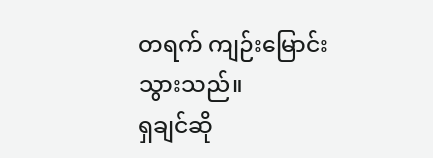တရက် ကျဉ်းမြောင်းသွားသည်။
ရှချင်ဆို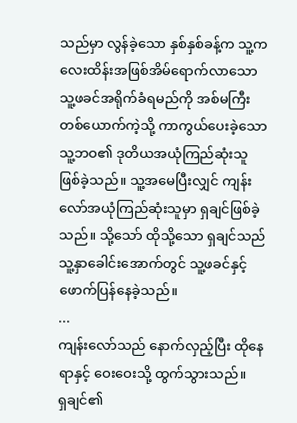သည်မှာ လွန်ခဲ့သော နှစ်နှစ်ခန့်က သူ့ကလေးထိန်းအဖြစ်အိမ်ရောက်လာသော သူ့ဖခင်အရိုက်ခံရမည်ကို အစ်မကြီးတစ်ယောက်ကဲ့သို့ ကာကွယ်ပေးခဲ့သော သူ့ဘဝ၏ ဒုတိယအယုံကြည်ဆုံးသူ ဖြစ်ခဲ့သည်။ သူ့အမေပြီးလျှင် ကျန်းလော်အယုံကြည်ဆုံးသူမှာ ရှချင်ဖြစ်ခဲ့သည်။ သို့သော် ထိုသို့သော ရှချင်သည် သူ့နှာခေါင်းအောက်တွင် သူ့ဖခင်နှင့် ဖောက်ပြန်နေခဲ့သည်။
...
ကျန်းလော်သည် နောက်လှည့်ပြီး ထိုနေရာနှင့် ဝေးဝေးသို့ ထွက်သွားသည်။
ရှချင်၏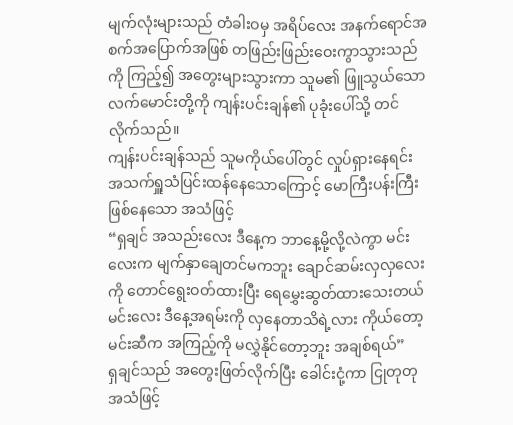မျက်လုံးများသည် တံခါးဝမှ အရိပ်လေး အနက်ရောင်အစက်အပြောက်အဖြစ် တဖြည်းဖြည်းဝေးကွာသွားသည်ကို ကြည့်၍ အတွေးများသွားကာ သူမ၏ ဖြူသွယ်သော လက်မောင်းတို့ကို ကျန်းပင်းချန်၏ ပုခုံးပေါ်သို့ တင်လိုက်သည်။
ကျန်းပင်းချန်သည် သူမကိုယ်ပေါ်တွင် လှုပ်ရှားနေရင်း အသက်ရှူသံပြင်းထန်နေသောကြောင့် မောကြီးပန်းကြီးဖြစ်နေသော အသံဖြင့်
“ရှချင် အသည်းလေး ဒီနေ့က ဘာနေ့မို့လို့လဲကွာ မင်းလေးက မျက်နှာချေတင်မကဘူး ချောင်ဆမ်းလှလှလေးကို တောင်ရွေးဝတ်ထားပြီး ရေမွှေးဆွတ်ထားသေးတယ် မင်းလေး ဒီနေ့အရမ်းကို လှနေတာသိရဲ့လား ကိုယ်တော့ မင်းဆီက အကြည့်ကို မလွှဲနိုင်တော့ဘူး အချစ်ရယ်”
ရှချင်သည် အတွေးဖြတ်လိုက်ပြီး ခေါင်းငုံ့ကာ ငြုတုတုအသံဖြင့်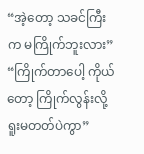“အဲ့တော့ သခင်ကြီးက မကြိုက်ဘူးလား”
“ကြိုက်တာပေါ့ ကိုယ်တော့ ကြိုက်လွန်းလို့ ရူးမတတ်ပဲကွာ”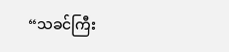“သခင်ကြီး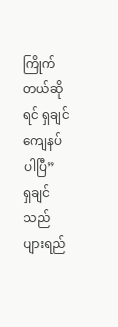ကြိုက်တယ်ဆိုရင် ရှချင်ကျေနပ်ပါပြီ”
ရှချင်သည် ပျားရည်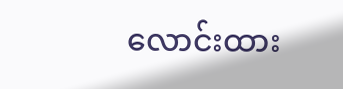လောင်းထား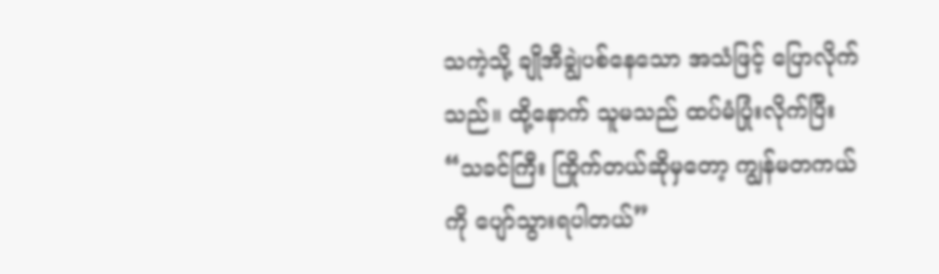သကဲ့သို့ ချိုအီချွဲပစ်နေသော အသံဖြင့် ပြောလိုက်သည်။ ထို့နောက် သူမသည် ထပ်မံပြုံးလိုက်ပြီး
“သခင်ကြီး ကြိုက်တယ်ဆိုမှတော့ ကျွန်မတကယ်ကို ပျော်သွားရပါတယ်”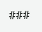###